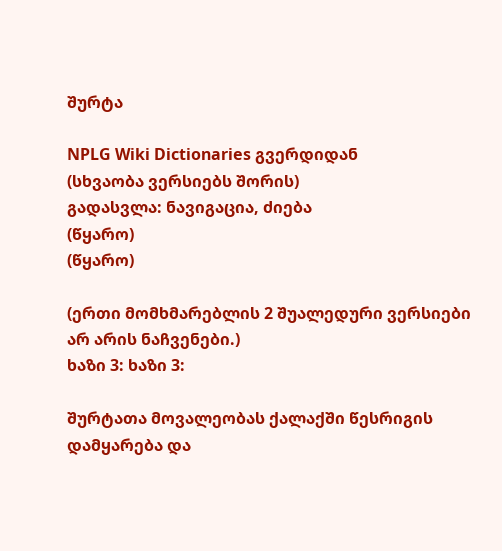შურტა

NPLG Wiki Dictionaries გვერდიდან
(სხვაობა ვერსიებს შორის)
გადასვლა: ნავიგაცია, ძიება
(წყარო)
(წყარო)

(ერთი მომხმარებლის 2 შუალედური ვერსიები არ არის ნაჩვენები.)
ხაზი 3: ხაზი 3:

შურტათა მოვალეობას ქალაქში წესრიგის დამყარება და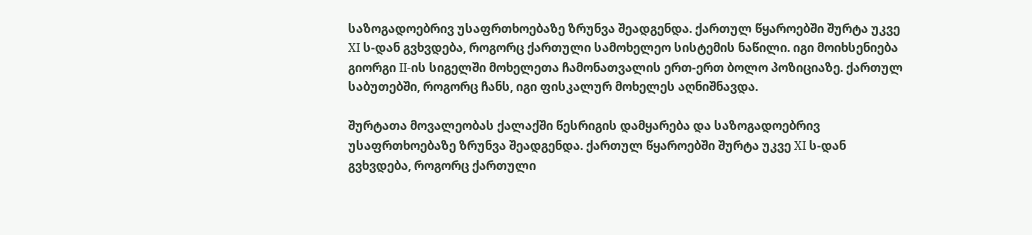საზოგადოებრივ უსაფრთხოებაზე ზრუნვა შეადგენდა. ქართულ წყაროებში შურტა უკვე XI ს-დან გვხვდება, როგორც ქართული სამოხელეო სისტემის ნაწილი. იგი მოიხსენიება გიორგი II-ის სიგელში მოხელეთა ჩამონათვალის ერთ-ერთ ბოლო პოზიციაზე. ქართულ საბუთებში, როგორც ჩანს, იგი ფისკალურ მოხელეს აღნიშნავდა.

შურტათა მოვალეობას ქალაქში წესრიგის დამყარება და საზოგადოებრივ უსაფრთხოებაზე ზრუნვა შეადგენდა. ქართულ წყაროებში შურტა უკვე XI ს-დან გვხვდება, როგორც ქართული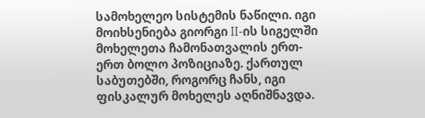სამოხელეო სისტემის ნაწილი. იგი მოიხსენიება გიორგი II-ის სიგელში მოხელეთა ჩამონათვალის ერთ-ერთ ბოლო პოზიციაზე. ქართულ საბუთებში, როგორც ჩანს, იგი ფისკალურ მოხელეს აღნიშნავდა.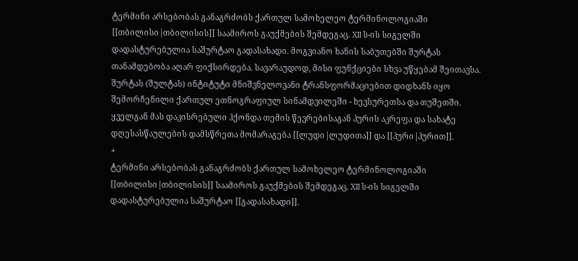ტერმინი არსებობას განაგრძობს ქართულ სამოხელეო ტერმინოლოგიაში [[თბილისი|თბილისის]] საამიროს გაუქმების შემდეგაც. XII ს-ის სიგელში დადასტურებულია საშურტაო გადასახადი. მოგვიანო ხანის საბუთებში შურტას თანამდებობა აღარ ფიქსირდება. სავარაუდოდ, მისი ფუნქციები სხვა უწყებამ შეითავსა. შურტას (შულტას) ინტიტუტი მნიშვნელოვანი ტრანსფორმაციებით დიდხანს იყო შემორჩენილი ქართულ ეთნოგრაფიულ სინამდვილეში - ხევსურეთსა და თუშეთში. ყველგან მას დაკისრებული ჰქონდა თემის წევრებისაგან პურის აკრეფა და სახატე დღესასწაულების დამსწრეთა მომარაგება [[ლუდი|ლუდითა]] და [[პური|პურით]].
+
ტერმინი არსებობას განაგრძობს ქართულ სამოხელეო ტერმინოლოგიაში [[თბილისი|თბილისის]] საამიროს გაუქმების შემდეგაც. XII ს-ის სიგელში დადასტურებულია საშურტაო [[გადასახადი]].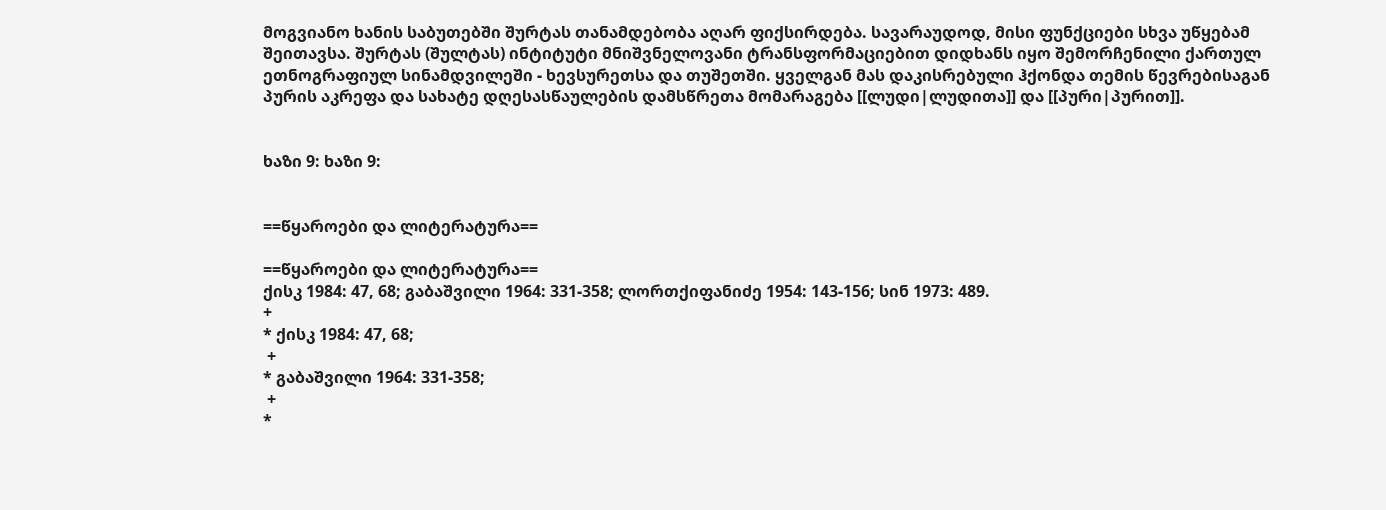მოგვიანო ხანის საბუთებში შურტას თანამდებობა აღარ ფიქსირდება. სავარაუდოდ, მისი ფუნქციები სხვა უწყებამ შეითავსა. შურტას (შულტას) ინტიტუტი მნიშვნელოვანი ტრანსფორმაციებით დიდხანს იყო შემორჩენილი ქართულ ეთნოგრაფიულ სინამდვილეში - ხევსურეთსა და თუშეთში. ყველგან მას დაკისრებული ჰქონდა თემის წევრებისაგან პურის აკრეფა და სახატე დღესასწაულების დამსწრეთა მომარაგება [[ლუდი|ლუდითა]] და [[პური|პურით]].


ხაზი 9: ხაზი 9:


==წყაროები და ლიტერატურა==

==წყაროები და ლიტერატურა==
ქისკ 1984: 47, 68; გაბაშვილი 1964: 331-358; ლორთქიფანიძე 1954: 143-156; სინ 1973: 489.
+
* ქისკ 1984: 47, 68;
 +
* გაბაშვილი 1964: 331-358;
 +
*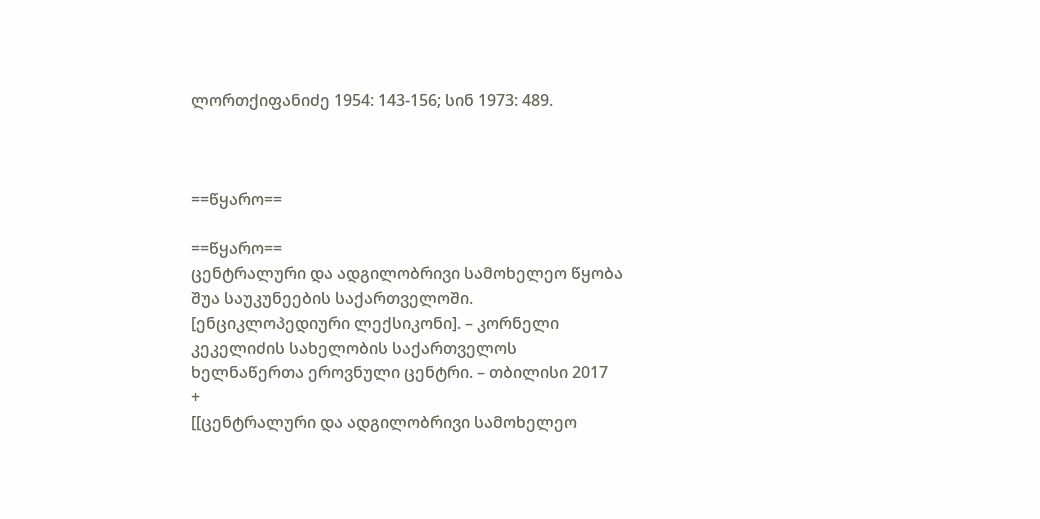ლორთქიფანიძე 1954: 143-156; სინ 1973: 489.



==წყარო==

==წყარო==
ცენტრალური და ადგილობრივი სამოხელეო წყობა შუა საუკუნეების საქართველოში. [ენციკლოპედიური ლექსიკონი]. – კორნელი კეკელიძის სახელობის საქართველოს ხელნაწერთა ეროვნული ცენტრი. – თბილისი 2017
+
[[ცენტრალური და ადგილობრივი სამოხელეო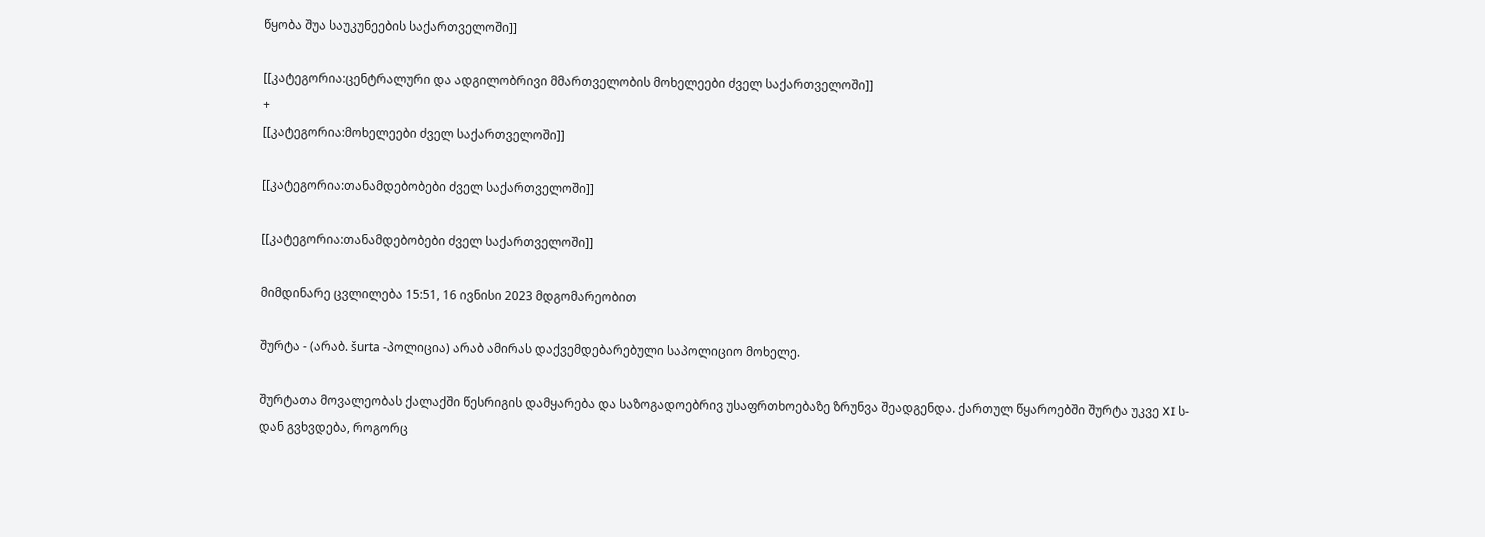წყობა შუა საუკუნეების საქართველოში]]

[[კატეგორია:ცენტრალური და ადგილობრივი მმართველობის მოხელეები ძველ საქართველოში]]
+
[[კატეგორია:მოხელეები ძველ საქართველოში]]

[[კატეგორია:თანამდებობები ძველ საქართველოში]]

[[კატეგორია:თანამდებობები ძველ საქართველოში]]

მიმდინარე ცვლილება 15:51, 16 ივნისი 2023 მდგომარეობით

შურტა - (არაბ. šurta -პოლიცია) არაბ ამირას დაქვემდებარებული საპოლიციო მოხელე.

შურტათა მოვალეობას ქალაქში წესრიგის დამყარება და საზოგადოებრივ უსაფრთხოებაზე ზრუნვა შეადგენდა. ქართულ წყაროებში შურტა უკვე XI ს-დან გვხვდება, როგორც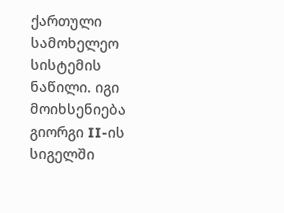ქართული სამოხელეო სისტემის ნაწილი. იგი მოიხსენიება გიორგი II-ის სიგელში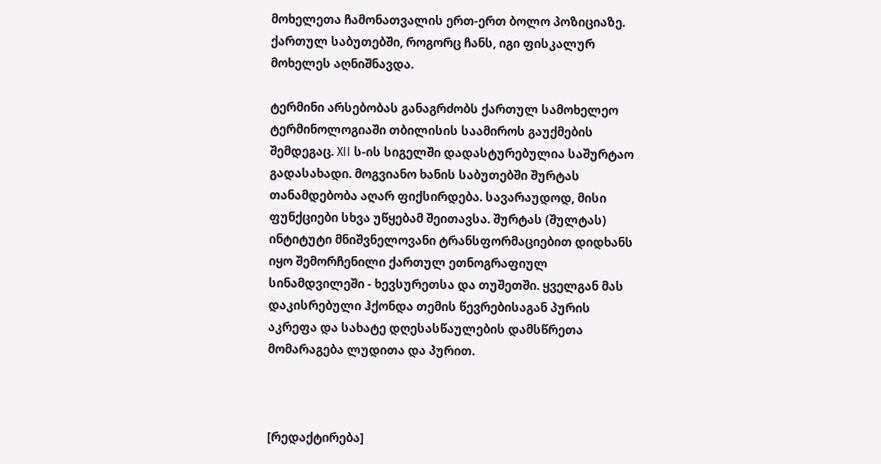მოხელეთა ჩამონათვალის ერთ-ერთ ბოლო პოზიციაზე. ქართულ საბუთებში, როგორც ჩანს, იგი ფისკალურ მოხელეს აღნიშნავდა.

ტერმინი არსებობას განაგრძობს ქართულ სამოხელეო ტერმინოლოგიაში თბილისის საამიროს გაუქმების შემდეგაც. XII ს-ის სიგელში დადასტურებულია საშურტაო გადასახადი. მოგვიანო ხანის საბუთებში შურტას თანამდებობა აღარ ფიქსირდება. სავარაუდოდ, მისი ფუნქციები სხვა უწყებამ შეითავსა. შურტას (შულტას) ინტიტუტი მნიშვნელოვანი ტრანსფორმაციებით დიდხანს იყო შემორჩენილი ქართულ ეთნოგრაფიულ სინამდვილეში - ხევსურეთსა და თუშეთში. ყველგან მას დაკისრებული ჰქონდა თემის წევრებისაგან პურის აკრეფა და სახატე დღესასწაულების დამსწრეთა მომარაგება ლუდითა და პურით.



[რედაქტირება]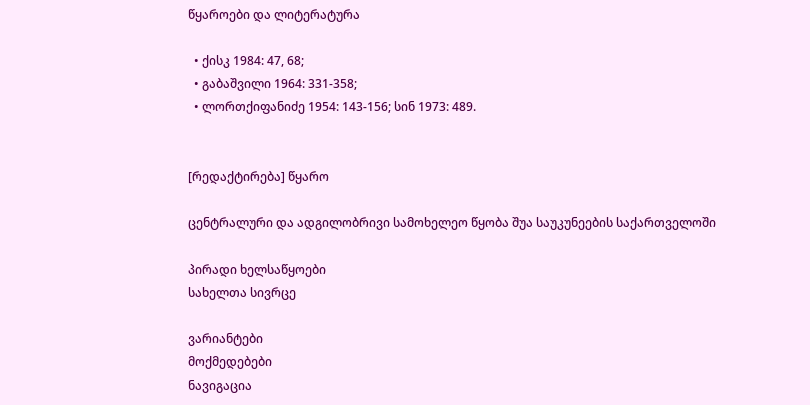წყაროები და ლიტერატურა

  • ქისკ 1984: 47, 68;
  • გაბაშვილი 1964: 331-358;
  • ლორთქიფანიძე 1954: 143-156; სინ 1973: 489.


[რედაქტირება] წყარო

ცენტრალური და ადგილობრივი სამოხელეო წყობა შუა საუკუნეების საქართველოში

პირადი ხელსაწყოები
სახელთა სივრცე

ვარიანტები
მოქმედებები
ნავიგაცია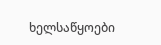ხელსაწყოები